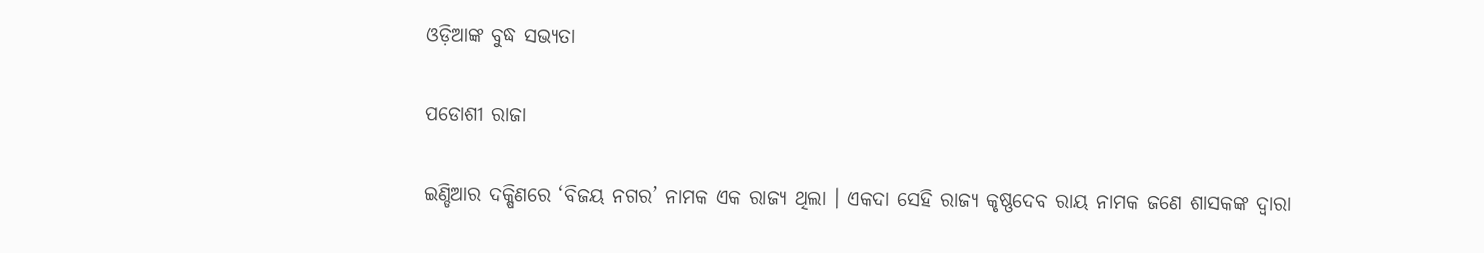ଓଡ଼ିଆଙ୍କ ବୁଦ୍ଧ ସଭ୍ୟତା

ପଡୋଶୀ ରାଜା

ଇଣ୍ଡିଆର ଦକ୍ଷିଣରେ ‘ବିଜୟ ନଗର’ ନାମକ ଏକ ରାଜ୍ୟ ଥିଲା । ଏକଦା ସେହି ରାଜ୍ୟ କୃଷ୍ଣଦେବ ରାୟ ନାମକ ଜଣେ ଶାସକଙ୍କ ଦ୍ୱାରା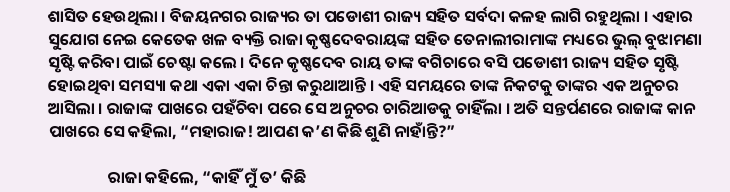ଶାସିତ ହେଉଥିଲା । ବିଜୟନଗର ରାଜ୍ୟର ତା ପଡୋଶୀ ରାଜ୍ୟ ସହିତ ସର୍ବଦା କଳହ ଲାଗି ରହୁଥିଲା । ଏହାର ସୁଯୋଗ ନେଇ କେତେକ ଖଳ ବ୍ୟକ୍ତି ରାଜା କୃଷ୍ଣଦେବରାୟଙ୍କ ସହିତ ତେନାଲୀରାମାଙ୍କ ମଧ୍ୟରେ ଭୁଲ୍ ବୁଝାମଣା ସୃଷ୍ଟି କରିବା ପାଇଁ ଚେଷ୍ଟା କଲେ । ଦିନେ କୃଷ୍ଣଦେବ ରାୟ ତାଙ୍କ ବଗିଚାରେ ବସି ପଡୋଶୀ ରାଜ୍ୟ ସହିତ ସୃଷ୍ଟି ହୋଇଥିବା ସମସ୍ୟା କଥା ଏକା ଏକା ଚିନ୍ତା କରୁଥାଆନ୍ତି । ଏହି ସମୟରେ ତାଙ୍କ ନିକଟକୁ ତାଙ୍କର ଏକ ଅନୁଚର ଆସିଲା । ରାଜାଙ୍କ ପାଖରେ ପହଁଚିବା ପରେ ସେ ଅନୁଚର ଚାରିଆଡକୁ ଚାହିଁଲା । ଅତି ସନ୍ତର୍ପଣରେ ରାଜାଙ୍କ କାନ ପାଖରେ ସେ କହିଲା, “ମହାରାଜ! ଆପଣ କ’ଣ କିଛି ଶୁଣି ନାହାଁନ୍ତି?”

                ରାଜା କହିଲେ, “କାହିଁ ମୁଁ ତ’ କିଛି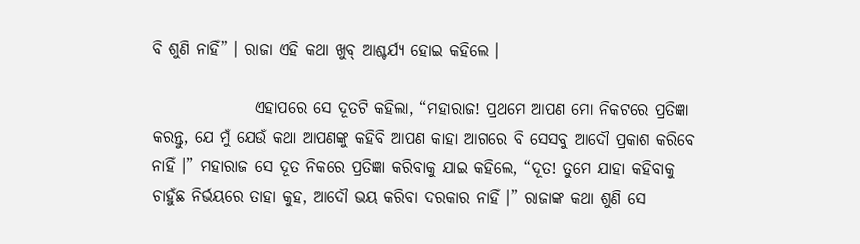ବି ଶୁଣି ନାହିଁ” । ରାଜା ଏହି କଥା ଖୁବ୍ ଆଶ୍ଚର୍ଯ୍ୟ ହୋଇ କହିଲେ ।

                ଏହାପରେ ସେ ଦୂତଟି କହିଲା, “ମହାରାଜ! ପ୍ରଥମେ ଆପଣ ମୋ ନିକଟରେ ପ୍ରତିଜ୍ଞା କରନ୍ତୁ, ଯେ ମୁଁ ଯେଉଁ କଥା ଆପଣଙ୍କୁ କହିବି ଆପଣ କାହା ଆଗରେ ବି ସେସବୁ ଆଦୌ ପ୍ରକାଶ କରିବେ ନାହିଁ ।” ମହାରାଜ ସେ ଦୂତ ନିକରେ ପ୍ରତିଜ୍ଞା କରିବାକୁ ଯାଇ କହିଲେ, “ଦୂତ! ତୁମେ ଯାହା କହିବାକୁ ଚାହୁଁଛ ନିର୍ଭୟରେ ତାହା କୁହ, ଆଦୌ ଭୟ କରିବା ଦରକାର ନାହିଁ ।” ରାଜାଙ୍କ କଥା ଶୁଣି ସେ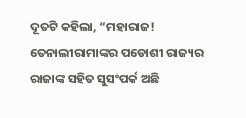ଦୂତଟି କହିଲା, “ମହାରାଜ! ତେନାଲୀରାମାଙ୍କର ପଡୋଶୀ ରାଜ୍ୟର ରାଜାଙ୍କ ସହିତ ସୁସଂପର୍କ ଅଛି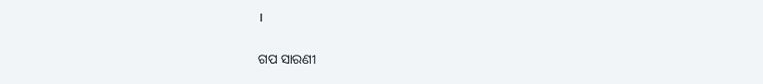।


ଗପ ସାରଣୀ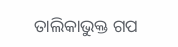ତାଲିକାଭୁକ୍ତ ଗପ